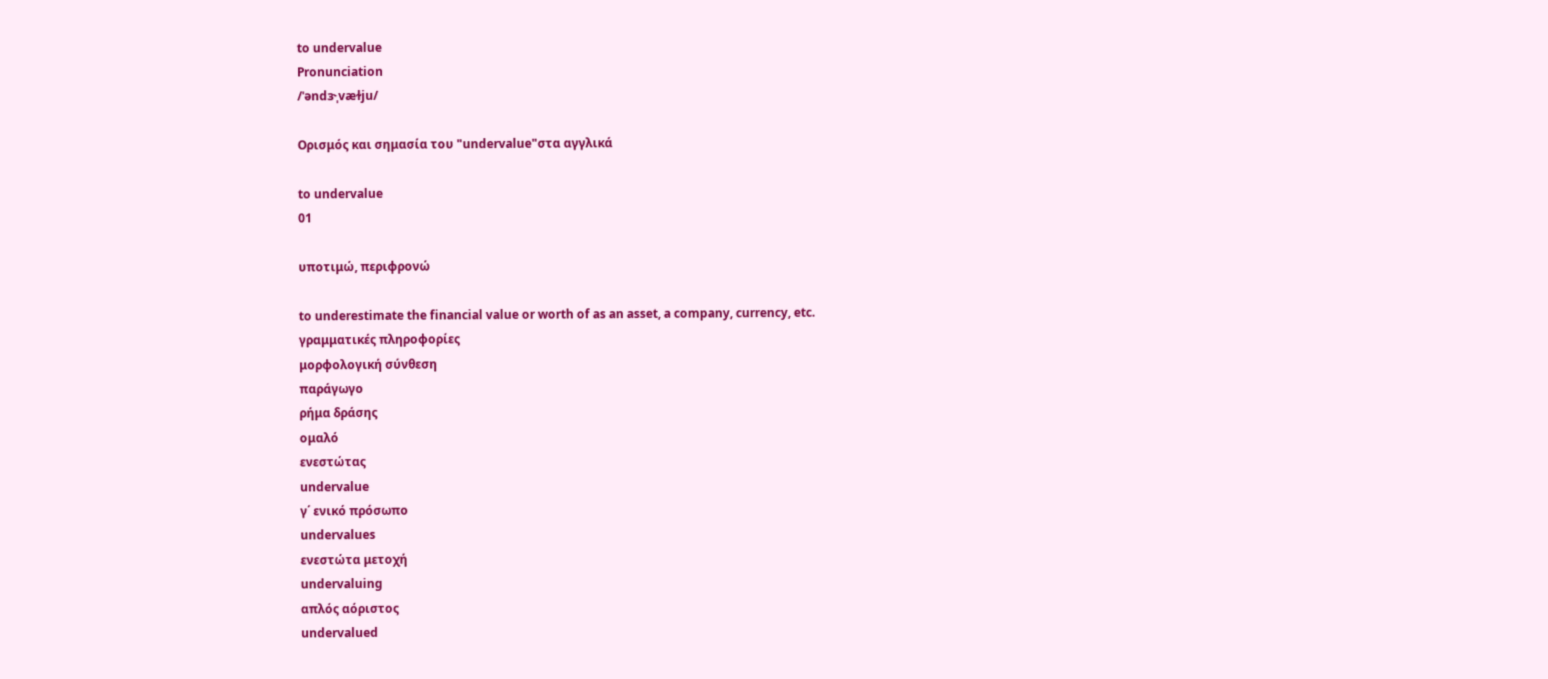to undervalue
Pronunciation
/ˈəndɝˌvæɫju/

Ορισμός και σημασία του "undervalue"στα αγγλικά

to undervalue
01

υποτιμώ, περιφρονώ

to underestimate the financial value or worth of as an asset, a company, currency, etc.
γραμματικές πληροφορίες
μορφολογική σύνθεση
παράγωγο
ρήμα δράσης
ομαλό
ενεστώτας
undervalue
γ΄ ενικό πρόσωπο
undervalues
ενεστώτα μετοχή
undervaluing
απλός αόριστος
undervalued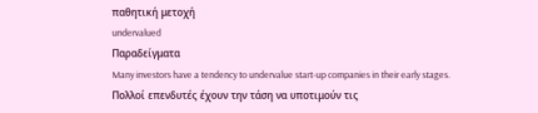παθητική μετοχή
undervalued
Παραδείγματα
Many investors have a tendency to undervalue start-up companies in their early stages.
Πολλοί επενδυτές έχουν την τάση να υποτιμούν τις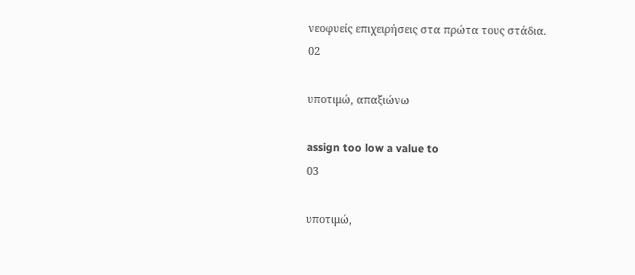νεοφυείς επιχειρήσεις στα πρώτα τους στάδια.
02

υποτιμώ, απαξιώνω

assign too low a value to
03

υποτιμώ,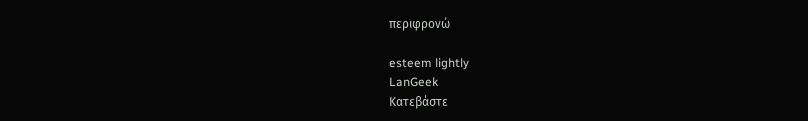περιφρονώ

esteem lightly
LanGeek
Κατεβάστε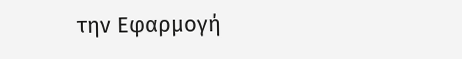την Εφαρμογή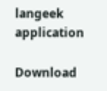langeek application

Download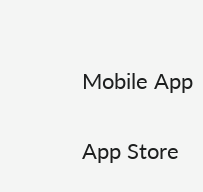Mobile App

App Store